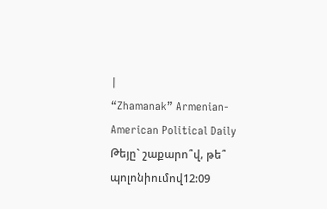|
“Zhamanak” Armenian-American Political Daily
Թեյը` շաքարո՞վ, թե՞ պոլոնիումով12:09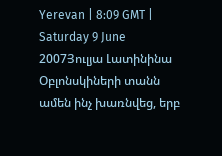Yerevan | 8:09 GMT | Saturday 9 June 2007Յուլյա Լատինինա Օբլոնսկիների տանն ամեն ինչ խառնվեց, երբ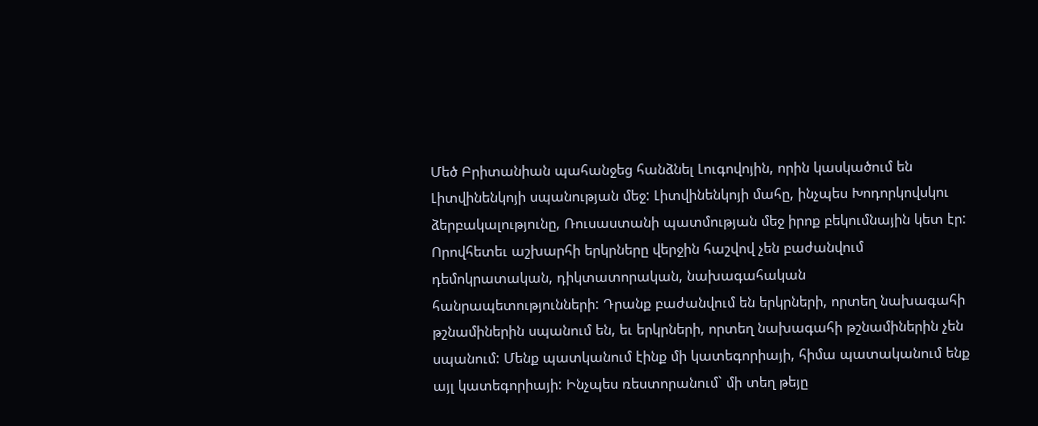Մեծ Բրիտանիան պահանջեց հանձնել Լուգովոյին, որին կասկածում են Լիտվինենկոյի սպանության մեջ: Լիտվինենկոյի մահը, ինչպես Խոդորկովսկու ձերբակալությունը, Ռուսաստանի պատմության մեջ իրոք բեկումնային կետ էր: Որովհետեւ աշխարհի երկրները վերջին հաշվով չեն բաժանվում դեմոկրատական, դիկտատորական, նախագահական հանրապետությունների: Դրանք բաժանվում են երկրների, որտեղ նախագահի թշնամիներին սպանում են, եւ երկրների, որտեղ նախագահի թշնամիներին չեն սպանում: Մենք պատկանում էինք մի կատեգորիայի, հիմա պատականում ենք այլ կատեգորիայի: Ինչպես ռեստորանում` մի տեղ թեյը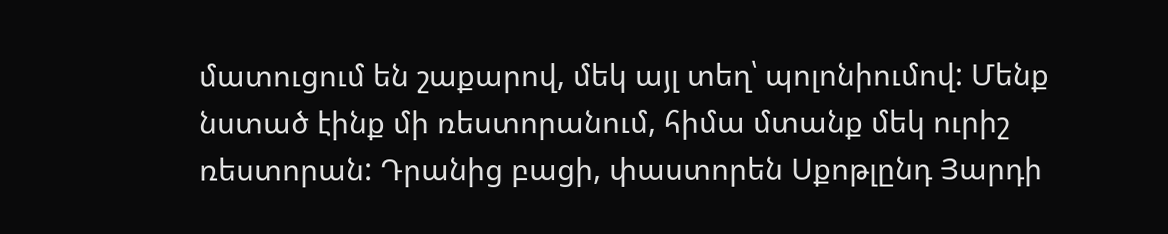մատուցում են շաքարով, մեկ այլ տեղ՝ պոլոնիումով: Մենք նստած էինք մի ռեստորանում, հիմա մտանք մեկ ուրիշ ռեստորան: Դրանից բացի, փաստորեն Սքոթլընդ Յարդի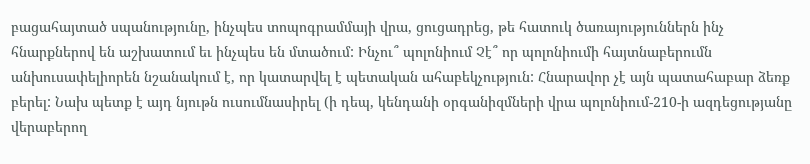բացահայտած սպանությունը, ինչպես տոպոգրամմայի վրա, ցուցադրեց, թե հատուկ ծառայություններն ինչ հնարքներով են աշխատում եւ ինչպես են մտածում: Ինչու՞ պոլոնիում Չէ՞ որ պոլոնիումի հայտնաբերումն անխուսափելիորեն նշանակում է, որ կատարվել է պետական ահաբեկչություն: Հնարավոր չէ այն պատահաբար ձեռք բերել: Նախ պետք է այդ նյութն ուսումնասիրել (ի դեպ, կենդանի օրգանիզմների վրա պոլոնիում-210-ի ազդեցությանը վերաբերող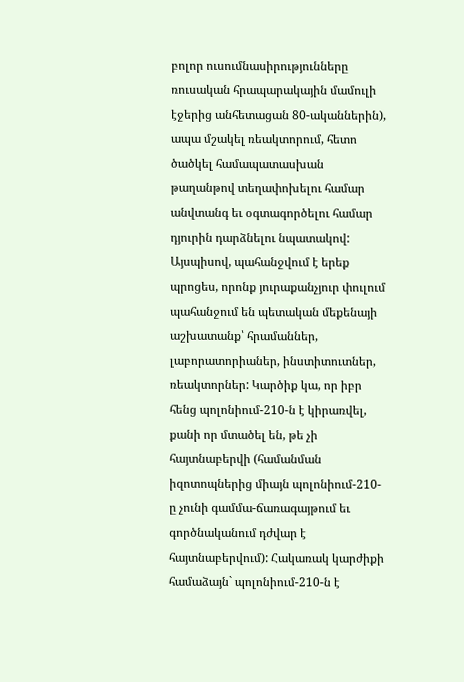բոլոր ուսումնասիրությունները ռուսական հրապարակային մամուլի էջերից անհետացան 80-ականներին), ապա մշակել ռեակտորում, հետո ծածկել համապատասխան թաղանթով տեղափոխելու համար անվտանգ եւ օգտագործելու համար դյուրին դարձնելու նպատակով: Այսպիսով, պահանջվում է երեք պրոցես, որոնք յուրաքանչյուր փուլում պահանջում են պետական մեքենայի աշխատանք՝ հրամաններ, լաբորատորիաներ, ինստիտուտներ, ռեակտորներ: Կարծիք կա, որ իբր հենց պոլոնիում-210-ն է կիրառվել, քանի որ մտածել են, թե չի հայտնաբերվի (համանման իզոտոպներից միայն պոլոնիում-210-ը չունի գամմա-ճառագայթում եւ գործնականում դժվար է հայտնաբերվում): Հակառակ կարժիքի համաձայն` պոլոնիում-210-ն է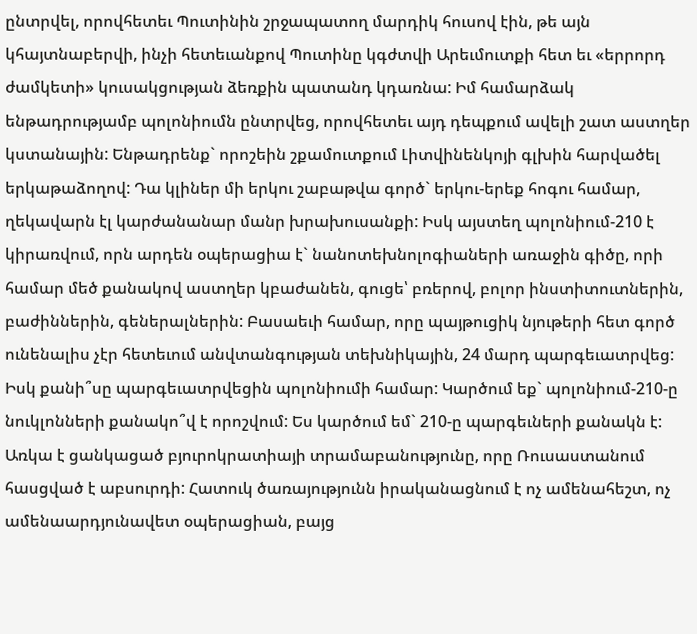ընտրվել, որովհետեւ Պուտինին շրջապատող մարդիկ հուսով էին, թե այն կհայտնաբերվի, ինչի հետեւանքով Պուտինը կգժտվի Արեւմուտքի հետ եւ «երրորդ ժամկետի» կուսակցության ձեռքին պատանդ կդառնա: Իմ համարձակ ենթադրությամբ պոլոնիումն ընտրվեց, որովհետեւ այդ դեպքում ավելի շատ աստղեր կստանային: Ենթադրենք` որոշեին շքամուտքում Լիտվինենկոյի գլխին հարվածել երկաթաձողով: Դա կլիներ մի երկու շաբաթվա գործ` երկու-երեք հոգու համար, ղեկավարն էլ կարժանանար մանր խրախուսանքի: Իսկ այստեղ պոլոնիում-210 է կիրառվում, որն արդեն օպերացիա է` նանոտեխնոլոգիաների առաջին գիծը, որի համար մեծ քանակով աստղեր կբաժանեն, գուցե՝ բռերով, բոլոր ինստիտուտներին, բաժիններին, գեներալներին: Բասաեւի համար, որը պայթուցիկ նյութերի հետ գործ ունենալիս չէր հետեւում անվտանգության տեխնիկային, 24 մարդ պարգեւատրվեց: Իսկ քանի՞սը պարգեւատրվեցին պոլոնիումի համար: Կարծում եք` պոլոնիում-210-ը նուկլոնների քանակո՞վ է որոշվում: Ես կարծում եմ` 210-ը պարգեւների քանակն է: Առկա է ցանկացած բյուրոկրատիայի տրամաբանությունը, որը Ռուսաստանում հասցված է աբսուրդի: Հատուկ ծառայությունն իրականացնում է ոչ ամենահեշտ, ոչ ամենաարդյունավետ օպերացիան, բայց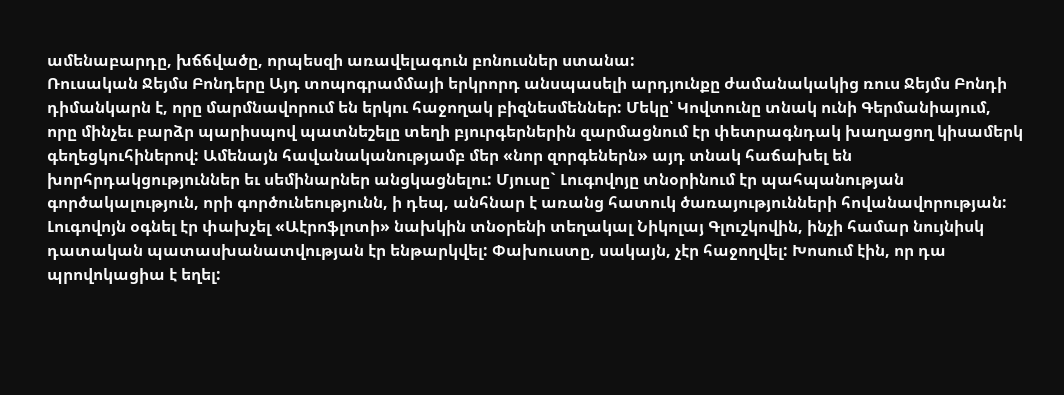ամենաբարդը, խճճվածը, որպեսզի առավելագուն բոնուսներ ստանա:
Ռուսական Ջեյմս Բոնդերը Այդ տոպոգրամմայի երկրորդ անսպասելի արդյունքը ժամանակակից ռուս Ջեյմս Բոնդի դիմանկարն է, որը մարմնավորում են երկու հաջողակ բիզնեսմեններ: Մեկը՝ Կովտունը տնակ ունի Գերմանիայում, որը մինչեւ բարձր պարիսպով պատնեշելը տեղի բյուրգերներին զարմացնում էր փետրագնդակ խաղացող կիսամերկ գեղեցկուհիներով: Ամենայն հավանականությամբ մեր «նոր զորգեներն» այդ տնակ հաճախել են խորհրդակցություններ եւ սեմինարներ անցկացնելու: Մյուսը` Լուգովոյը տնօրինում էր պահպանության գործակալություն, որի գործունեությունն, ի դեպ, անհնար է առանց հատուկ ծառայությունների հովանավորության: Լուգովոյն օգնել էր փախչել «Աէրոֆլոտի» նախկին տնօրենի տեղակալ Նիկոլայ Գլուշկովին, ինչի համար նույնիսկ դատական պատասխանատվության էր ենթարկվել: Փախուստը, սակայն, չէր հաջողվել: Խոսում էին, որ դա պրովոկացիա է եղել: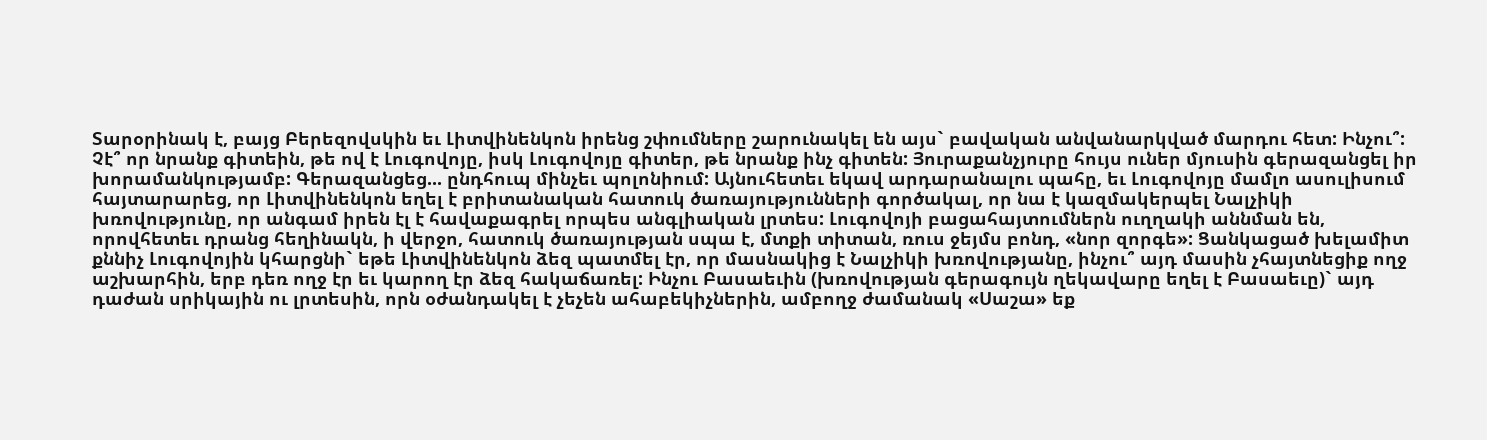Տարօրինակ է, բայց Բերեզովսկին եւ Լիտվինենկոն իրենց շփումները շարունակել են այս` բավական անվանարկված մարդու հետ: Ինչու՞: Չէ՞ որ նրանք գիտեին, թե ով է Լուգովոյը, իսկ Լուգովոյը գիտեր, թե նրանք ինչ գիտեն: Յուրաքանչյուրը հույս ուներ մյուսին գերազանցել իր խորամանկությամբ: Գերազանցեց... ընդհուպ մինչեւ պոլոնիում: Այնուհետեւ եկավ արդարանալու պահը, եւ Լուգովոյը մամլո ասուլիսում հայտարարեց, որ Լիտվինենկոն եղել է բրիտանական հատուկ ծառայությունների գործակալ, որ նա է կազմակերպել Նալչիկի խռովությունը, որ անգամ իրեն էլ է հավաքագրել որպես անգլիական լրտես: Լուգովոյի բացահայտումներն ուղղակի աննման են, որովհետեւ դրանց հեղինակն, ի վերջո, հատուկ ծառայության սպա է, մտքի տիտան, ռուս ջեյմս բոնդ, «նոր զորգե»: Ցանկացած խելամիտ քննիչ Լուգովոյին կհարցնի` եթե Լիտվինենկոն ձեզ պատմել էր, որ մասնակից է Նալչիկի խռովությանը, ինչու՞ այդ մասին չհայտնեցիք ողջ աշխարհին, երբ դեռ ողջ էր եւ կարող էր ձեզ հակաճառել: Ինչու Բասաեւին (խռովության գերագույն ղեկավարը եղել է Բասաեւը)` այդ դաժան սրիկային ու լրտեսին, որն օժանդակել է չեչեն ահաբեկիչներին, ամբողջ ժամանակ «Սաշա» եք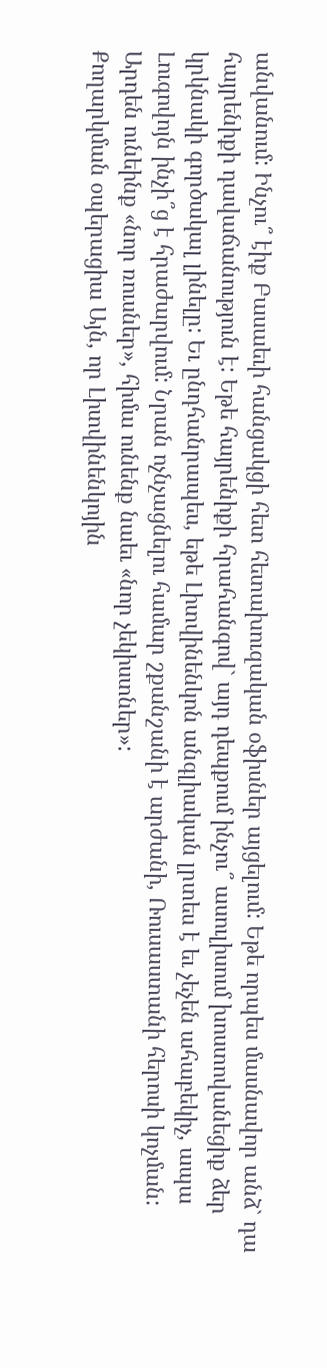անվանում: Ինչու՞ էիք Բասաեւի հանցակցի հետ հետախուզական օֆիսներ այցելում: Եթե որպես մասնավոր անձ` դա հայրենիքի դավաճանություն է: Եթե հայրենիքի հրահանգով` այդ դեպքում ինչու՞ ասուլիսում խոստովանեցիք ձեր կրկնակի գործակալ լինելը: Եւ ընդհանրապես, եթե Լիտվինենկոն անգլիական լրտես է եւ չեչեն ահաբեկիչ, ապա Լուգովոյն ինչի՞ց է հրաժարվում: Նրան ոչնչացնելու համար շքանշանի է արժանի, Ռուսաստանի հերոսի կոչման: Արդեն ունեինք «նոր ռուսներ», հիմա ունենք նաեւ «նոր չեկիստներ»:
Քողարկման օպերացիա Այն, որ Լիտվինենկոյին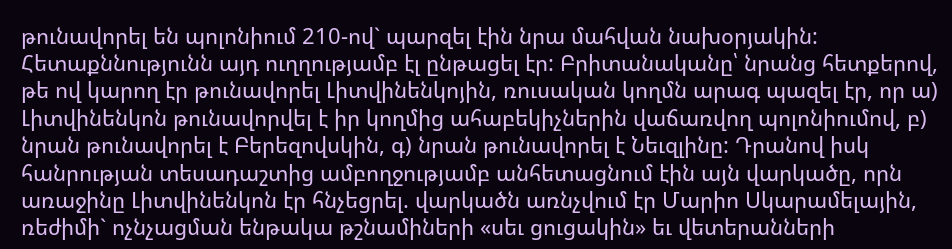թունավորել են պոլոնիում 210-ով` պարզել էին նրա մահվան նախօրյակին: Հետաքննությունն այդ ուղղությամբ էլ ընթացել էր: Բրիտանականը՝ նրանց հետքերով, թե ով կարող էր թունավորել Լիտվինենկոյին, ռուսական կողմն արագ պազել էր, որ ա) Լիտվինենկոն թունավորվել է իր կողմից ահաբեկիչներին վաճառվող պոլոնիումով, բ) նրան թունավորել է Բերեզովսկին, գ) նրան թունավորել է Նեւզլինը: Դրանով իսկ հանրության տեսադաշտից ամբողջությամբ անհետացնում էին այն վարկածը, որն առաջինը Լիտվինենկոն էր հնչեցրել. վարկածն առնչվում էր Մարիո Սկարամելային, ռեժիմի` ոչնչացման ենթակա թշնամիների «սեւ ցուցակին» եւ վետերանների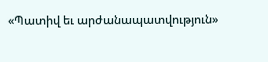«Պատիվ եւ արժանապատվություն»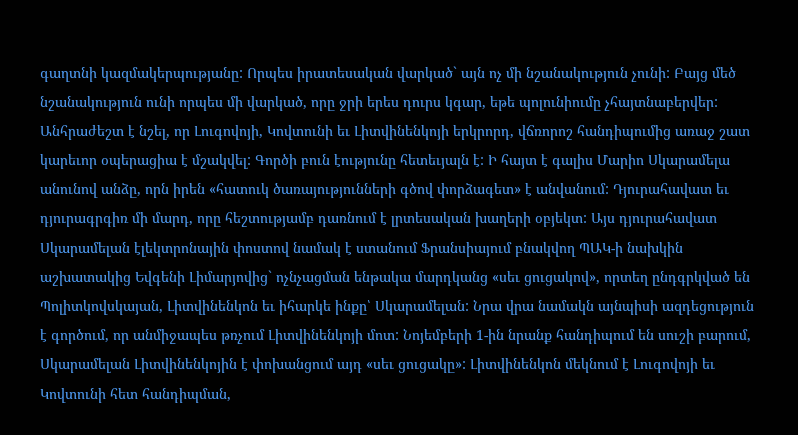գաղտնի կազմակերպությանը: Որպես իրատեսական վարկած` այն ոչ մի նշանակություն չունի: Բայց մեծ նշանակություն ունի որպես մի վարկած, որը ջրի երես դուրս կգար, եթե պոլունիումը չհայտնաբերվեր: Անհրաժեշտ է նշել, որ Լուգովոյի, Կովտունի եւ Լիտվինենկոյի երկրորդ, վճռորոշ հանդիպումից առաջ շատ կարեւոր օպերացիա է մշակվել: Գործի բուն էությունը հետեւյալն է: Ի հայտ է գալիս Մարիո Սկարամելա անունով անձը, որն իրեն «հատուկ ծառայությունների գծով փորձագետ» է անվանում: Դյուրահավատ եւ դյուրագրգիռ մի մարդ, որը հեշտությամբ դառնում է լրտեսական խաղերի օբյեկտ: Այս դյուրահավատ Սկարամելան էլեկտրոնային փոստով նամակ է ստանում Ֆրանսիայում բնակվող ՊԱԿ-ի նախկին աշխատակից Եվգենի Լիմարյովից` ոչնչացման ենթակա մարդկանց «սեւ ցուցակով», որտեղ ընդգրկված են Պոլիտկովսկայան, Լիտվինենկոն եւ իհարկե ինքը՝ Սկարամելան: Նրա վրա նամակն այնպիսի ազդեցություն է գործում, որ անմիջապես թռչում Լիտվինենկոյի մոտ: Նոյեմբերի 1-ին նրանք հանդիպում են սուշի բարում, Սկարամելան Լիտվինենկոյին է փոխանցում այդ «սեւ ցուցակը»: Լիտվինենկոն մեկնում է Լուգովոյի եւ Կովտունի հետ հանդիպման,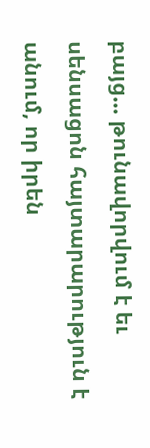բայց... թունավորվում է եւ սենսացոն հայտարարություն է անում, որ իրեն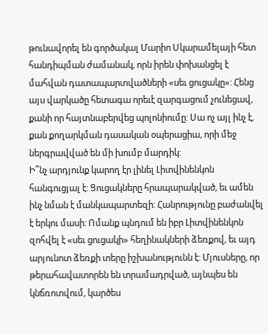թունավորել են գործակալ Մարիո Սկարամելայի հետ հանդիպման ժամանակ, որն իրեն փոխանցել է մահվան դատապարտվածների «սեւ ցուցակը»: Հենց այս վարկածը հետագա որեւէ զարգացում չունեցավ, քանի որ հայտնաբերվեց պոլոնիումը: Սա ոչ այլ ինչ է, քան քողարկման դասական օպերացիա, որի մեջ ներգրավված են մի խումբ մարդիկ:
Ի՞նչ արդյունք կարող էր լինել Լիտվինենկոն հանգուցյալ է: Ցուցակները հրապարակված, եւ ամեն ինչ նման է մանկապարտեզի: Հանրությունը բաժանվել է երկու մասի: Ոմանք պնդում են իբր Լիտվինենկոն զոհվել է «սեւ ցուցակի» հեղինակների ձեռքով, եւ այդ արյունոտ ձեռքի տերը իշխանությունն է: Մյուսները, որ թերահավատորեն են տրամադրված, այնպես են կնճռոտվում, կարծես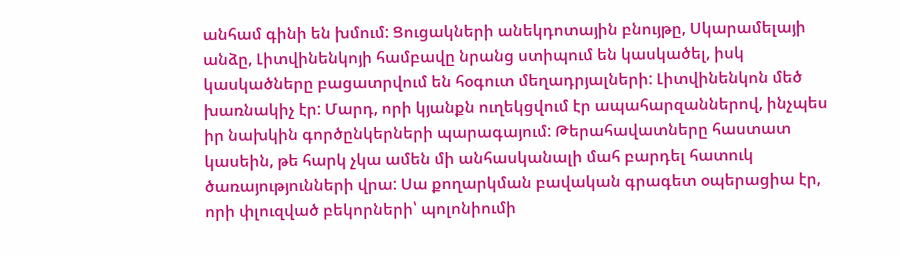անհամ գինի են խմում: Ցուցակների անեկդոտային բնույթը, Սկարամելայի անձը, Լիտվինենկոյի համբավը նրանց ստիպում են կասկածել, իսկ կասկածները բացատրվում են հօգուտ մեղադրյալների: Լիտվինենկոն մեծ խառնակիչ էր: Մարդ, որի կյանքն ուղեկցվում էր ապահարզաններով, ինչպես իր նախկին գործընկերների պարագայում: Թերահավատները հաստատ կասեին, թե հարկ չկա ամեն մի անհասկանալի մահ բարդել հատուկ ծառայությունների վրա: Սա քողարկման բավական գրագետ օպերացիա էր, որի փլուզված բեկորների՝ պոլոնիումի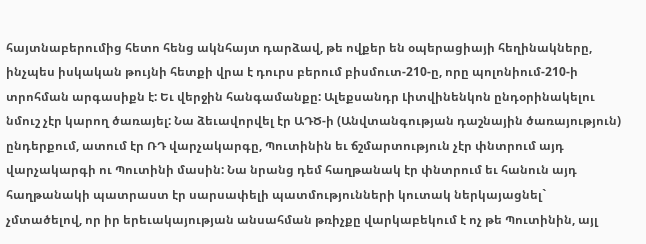հայտնաբերումից հետո հենց ակնհայտ դարձավ, թե ովքեր են օպերացիայի հեղինակները, ինչպես իսկական թույնի հետքի վրա է դուրս բերում բիսմուտ-210-ը, որը պոլոնիում-210-ի տրոհման արգասիքն է: Եւ վերջին հանգամանքը: Ալեքսանդր Լիտվինենկոն ընդօրինակելու նմուշ չէր կարող ծառայել: Նա ձեւավորվել էր ԱԴԾ-ի (Անվտանգության դաշնային ծառայություն) ընդերքում, ատում էր ՌԴ վարչակարգը, Պուտինին եւ ճշմարտություն չէր փնտրում այդ վարչակարգի ու Պուտինի մասին: Նա նրանց դեմ հաղթանակ էր փնտրում եւ հանուն այդ հաղթանակի պատրաստ էր սարսափելի պատմությունների կուտակ ներկայացնել` չմտածելով, որ իր երեւակայության անսահման թռիչքը վարկաբեկում է ոչ թե Պուտինին, այլ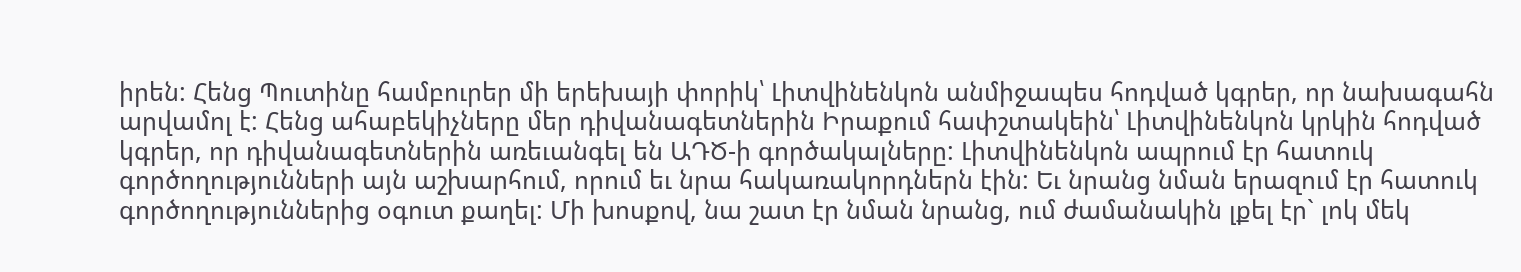իրեն: Հենց Պուտինը համբուրեր մի երեխայի փորիկ՝ Լիտվինենկոն անմիջապես հոդված կգրեր, որ նախագահն արվամոլ է: Հենց ահաբեկիչները մեր դիվանագետներին Իրաքում հափշտակեին՝ Լիտվինենկոն կրկին հոդված կգրեր, որ դիվանագետներին առեւանգել են ԱԴԾ-ի գործակալները: Լիտվինենկոն ապրում էր հատուկ գործողությունների այն աշխարհում, որում եւ նրա հակառակորդներն էին: Եւ նրանց նման երազում էր հատուկ գործողություններից օգուտ քաղել: Մի խոսքով, նա շատ էր նման նրանց, ում ժամանակին լքել էր` լոկ մեկ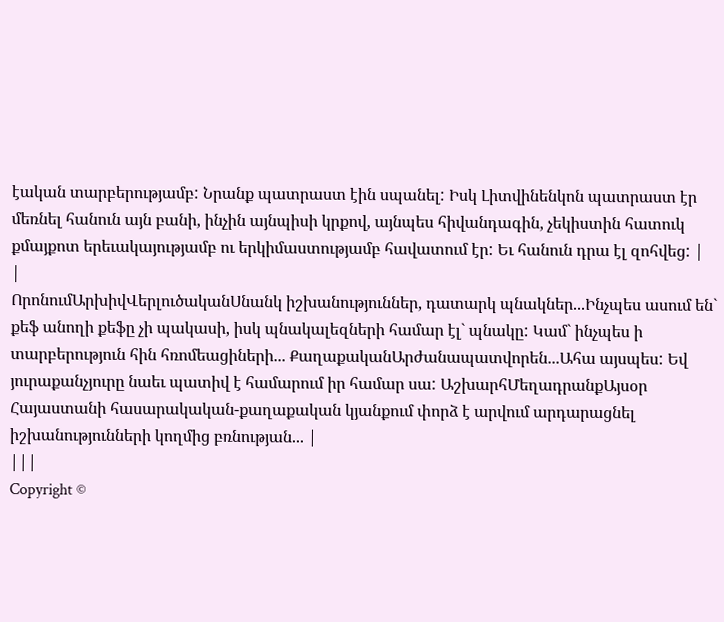էական տարբերությամբ: Նրանք պատրաստ էին սպանել: Իսկ Լիտվինենկոն պատրաստ էր մեռնել հանուն այն բանի, ինչին այնպիսի կրքով, այնպես հիվանդագին, չեկիստին հատուկ քմայքոտ երեւակայությամբ ու երկիմաստությամբ հավատում էր: Եւ հանուն դրա էլ զոհվեց: |
|
ՈրոնումԱրխիվՎերլուծականՍնանկ իշխանություններ, դատարկ պնակներ...Ինչպես ասում են` քեֆ անողի քեֆը չի պակասի, իսկ պնակալեզների համար էլ` պնակը: Կամ` ինչպես ի տարբերություն հին հռոմեացիների... ՔաղաքականԱրժանապատվորեն...Ահա այսպես: Եվ յուրաքանչյուրը նաեւ պատիվ է համարում իր համար սա: ԱշխարհՄեղադրանքԱյսօր Հայաստանի հասարակական-քաղաքական կյանքում փորձ է արվում արդարացնել իշխանությունների կողմից բռնության... |
|||
Copyright ©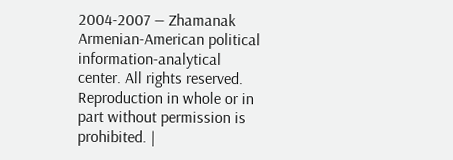2004-2007 — Zhamanak Armenian-American political information-analytical center. All rights reserved. Reproduction in whole or in part without permission is prohibited. |